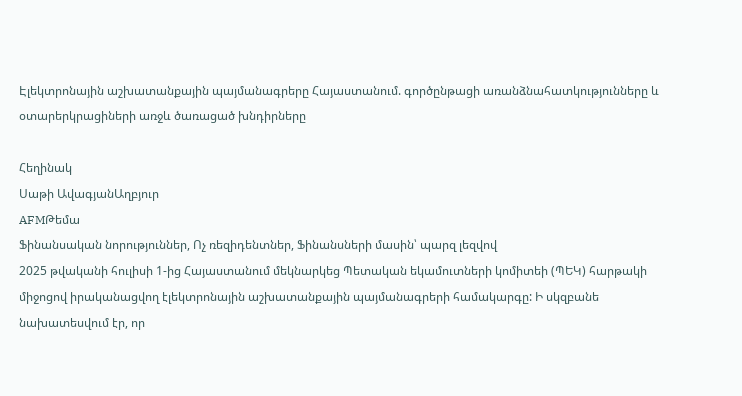Էլեկտրոնային աշխատանքային պայմանագրերը Հայաստանում. գործընթացի առանձնահատկությունները և օտարերկրացիների առջև ծառացած խնդիրները

Հեղինակ
Սաթի ԱվագյանԱղբյուր
AFMԹեմա
Ֆինանսական նորություններ, Ոչ ռեզիդենտներ, Ֆինանսների մասին՝ պարզ լեզվով
2025 թվականի հուլիսի 1-ից Հայաստանում մեկնարկեց Պետական եկամուտների կոմիտեի (ՊԵԿ) հարթակի միջոցով իրականացվող էլեկտրոնային աշխատանքային պայմանագրերի համակարգը: Ի սկզբանե նախատեսվում էր, որ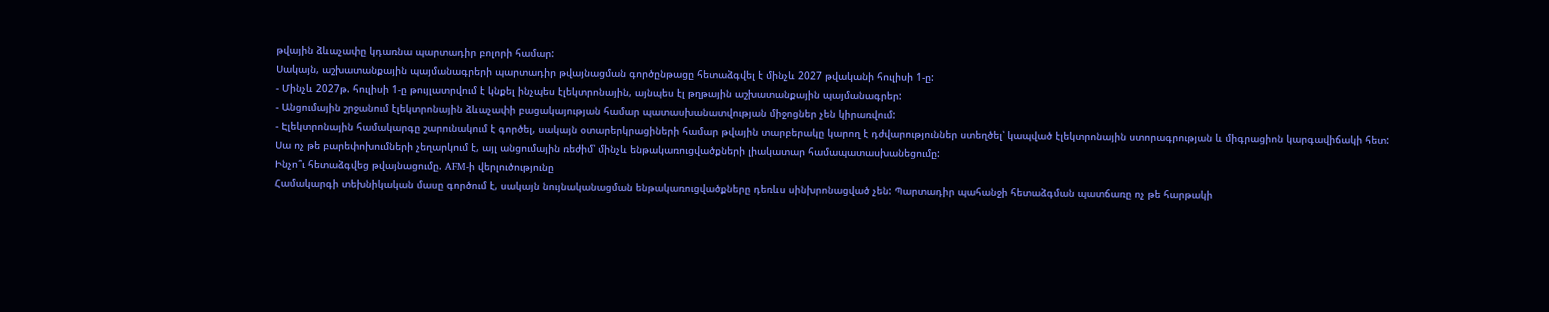թվային ձևաչափը կդառնա պարտադիր բոլորի համար:
Սակայն, աշխատանքային պայմանագրերի պարտադիր թվայնացման գործընթացը հետաձգվել է մինչև 2027 թվականի հուլիսի 1-ը:
- Մինչև 2027թ. հուլիսի 1-ը թույլատրվում է կնքել ինչպես էլեկտրոնային, այնպես էլ թղթային աշխատանքային պայմանագրեր:
- Անցումային շրջանում էլեկտրոնային ձևաչափի բացակայության համար պատասխանատվության միջոցներ չեն կիրառվում:
- Էլեկտրոնային համակարգը շարունակում է գործել, սակայն օտարերկրացիների համար թվային տարբերակը կարող է դժվարություններ ստեղծել՝ կապված էլեկտրոնային ստորագրության և միգրացիոն կարգավիճակի հետ:
Սա ոչ թե բարեփոխումների չեղարկում է, այլ անցումային ռեժիմ՝ մինչև ենթակառուցվածքների լիակատար համապատասխանեցումը:
Ինչո՞ւ հետաձգվեց թվայնացումը. AFM-ի վերլուծությունը
Համակարգի տեխնիկական մասը գործում է, սակայն նույնականացման ենթակառուցվածքները դեռևս սինխրոնացված չեն: Պարտադիր պահանջի հետաձգման պատճառը ոչ թե հարթակի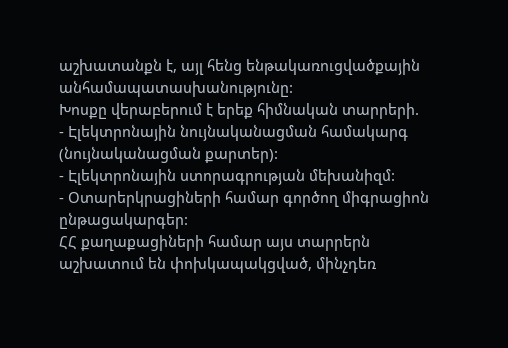աշխատանքն է, այլ հենց ենթակառուցվածքային անհամապատասխանությունը:
Խոսքը վերաբերում է երեք հիմնական տարրերի.
- Էլեկտրոնային նույնականացման համակարգ (նույնականացման քարտեր):
- Էլեկտրոնային ստորագրության մեխանիզմ:
- Օտարերկրացիների համար գործող միգրացիոն ընթացակարգեր:
ՀՀ քաղաքացիների համար այս տարրերն աշխատում են փոխկապակցված, մինչդեռ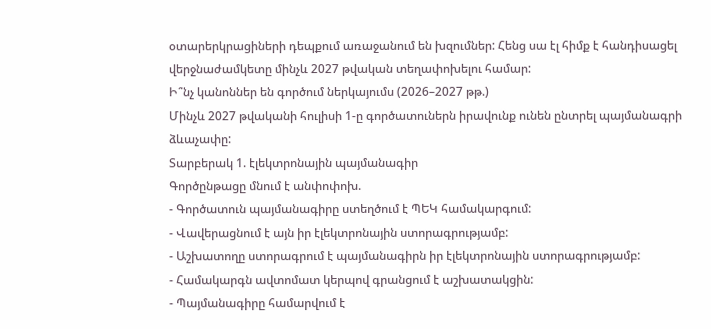օտարերկրացիների դեպքում առաջանում են խզումներ: Հենց սա էլ հիմք է հանդիսացել վերջնաժամկետը մինչև 2027 թվական տեղափոխելու համար:
Ի՞նչ կանոններ են գործում ներկայումս (2026–2027 թթ.)
Մինչև 2027 թվականի հուլիսի 1-ը գործատուներն իրավունք ունեն ընտրել պայմանագրի ձևաչափը:
Տարբերակ 1. էլեկտրոնային պայմանագիր
Գործընթացը մնում է անփոփոխ.
- Գործատուն պայմանագիրը ստեղծում է ՊԵԿ համակարգում:
- Վավերացնում է այն իր էլեկտրոնային ստորագրությամբ:
- Աշխատողը ստորագրում է պայմանագիրն իր էլեկտրոնային ստորագրությամբ:
- Համակարգն ավտոմատ կերպով գրանցում է աշխատակցին:
- Պայմանագիրը համարվում է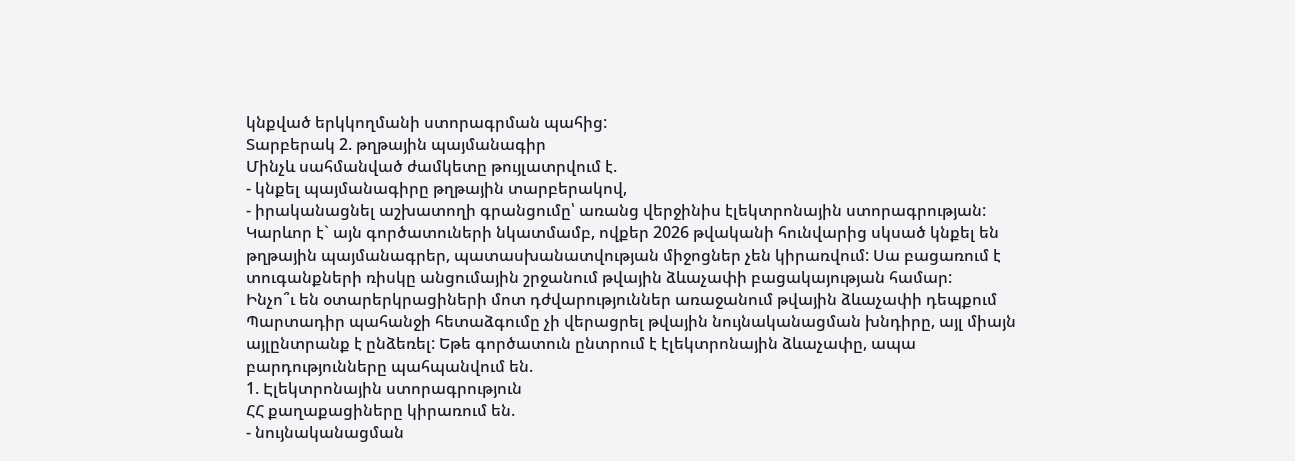կնքված երկկողմանի ստորագրման պահից:
Տարբերակ 2. թղթային պայմանագիր
Մինչև սահմանված ժամկետը թույլատրվում է.
- կնքել պայմանագիրը թղթային տարբերակով,
- իրականացնել աշխատողի գրանցումը՝ առանց վերջինիս էլեկտրոնային ստորագրության:
Կարևոր է` այն գործատուների նկատմամբ, ովքեր 2026 թվականի հունվարից սկսած կնքել են թղթային պայմանագրեր, պատասխանատվության միջոցներ չեն կիրառվում: Սա բացառում է տուգանքների ռիսկը անցումային շրջանում թվային ձևաչափի բացակայության համար:
Ինչո՞ւ են օտարերկրացիների մոտ դժվարություններ առաջանում թվային ձևաչափի դեպքում
Պարտադիր պահանջի հետաձգումը չի վերացրել թվային նույնականացման խնդիրը, այլ միայն այլընտրանք է ընձեռել: Եթե գործատուն ընտրում է էլեկտրոնային ձևաչափը, ապա բարդությունները պահպանվում են.
1. Էլեկտրոնային ստորագրություն
ՀՀ քաղաքացիները կիրառում են.
- նույնականացման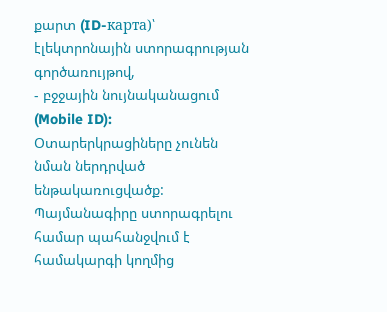քարտ (ID-карта)՝ էլեկտրոնային ստորագրության գործառույթով,
- բջջային նույնականացում (Mobile ID):
Օտարերկրացիները չունեն նման ներդրված ենթակառուցվածք: Պայմանագիրը ստորագրելու համար պահանջվում է համակարգի կողմից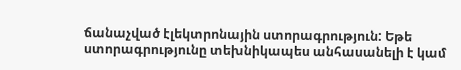ճանաչված էլեկտրոնային ստորագրություն: Եթե ստորագրությունը տեխնիկապես անհասանելի է կամ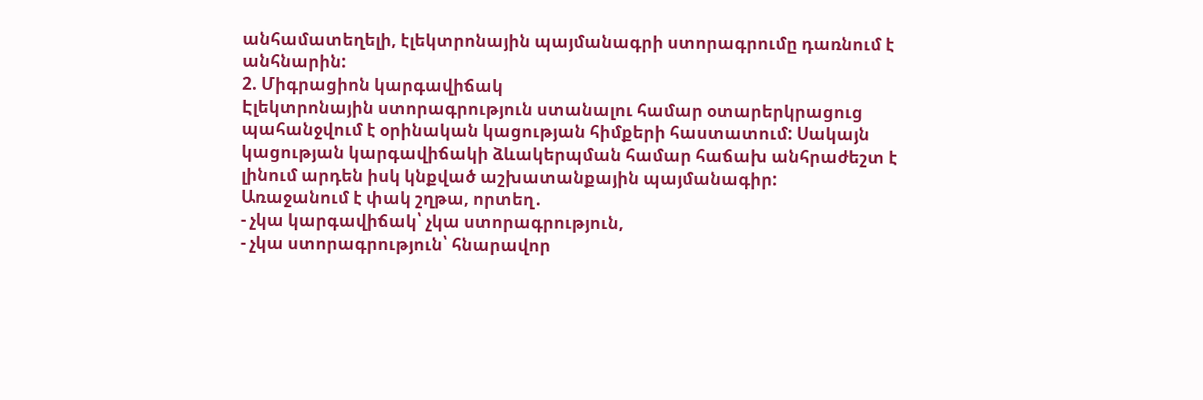անհամատեղելի, էլեկտրոնային պայմանագրի ստորագրումը դառնում է անհնարին:
2. Միգրացիոն կարգավիճակ
Էլեկտրոնային ստորագրություն ստանալու համար օտարերկրացուց պահանջվում է օրինական կացության հիմքերի հաստատում: Սակայն կացության կարգավիճակի ձևակերպման համար հաճախ անհրաժեշտ է լինում արդեն իսկ կնքված աշխատանքային պայմանագիր:
Առաջանում է փակ շղթա, որտեղ․
- չկա կարգավիճակ՝ չկա ստորագրություն,
- չկա ստորագրություն՝ հնարավոր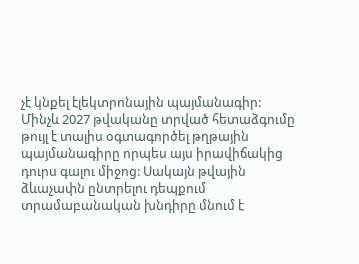չէ կնքել էլեկտրոնային պայմանագիր:
Մինչև 2027 թվականը տրված հետաձգումը թույլ է տալիս օգտագործել թղթային պայմանագիրը որպես այս իրավիճակից դուրս գալու միջոց: Սակայն թվային ձևաչափն ընտրելու դեպքում տրամաբանական խնդիրը մնում է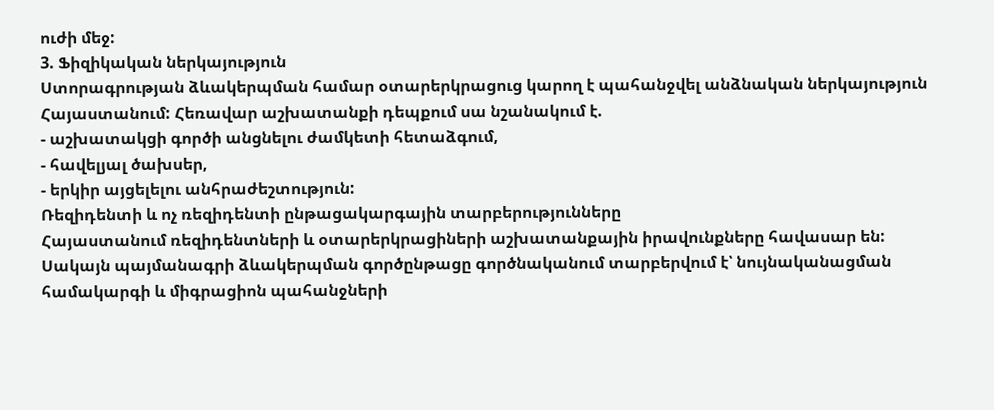ուժի մեջ:
3. Ֆիզիկական ներկայություն
Ստորագրության ձևակերպման համար օտարերկրացուց կարող է պահանջվել անձնական ներկայություն Հայաստանում: Հեռավար աշխատանքի դեպքում սա նշանակում է.
- աշխատակցի գործի անցնելու ժամկետի հետաձգում,
- հավելյալ ծախսեր,
- երկիր այցելելու անհրաժեշտություն:
Ռեզիդենտի և ոչ ռեզիդենտի ընթացակարգային տարբերությունները
Հայաստանում ռեզիդենտների և օտարերկրացիների աշխատանքային իրավունքները հավասար են: Սակայն պայմանագրի ձևակերպման գործընթացը գործնականում տարբերվում է՝ նույնականացման համակարգի և միգրացիոն պահանջների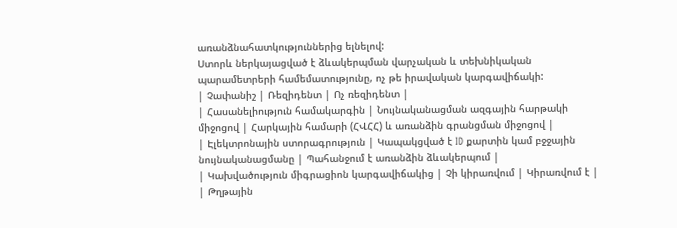առանձնահատկություններից ելնելով:
Ստորև ներկայացված է ձևակերպման վարչական և տեխնիկական պարամետրերի համեմատությունը, ոչ թե իրավական կարգավիճակի:
| Չափանիշ | Ռեզիդենտ | Ոչ ռեզիդենտ |
| Հասանելիություն համակարգին | Նույնականացման ազգային հարթակի միջոցով | Հարկային համարի (ՀՎՀՀ) և առանձին գրանցման միջոցով |
| Էլեկտրոնային ստորագրություն | Կապակցված է ID քարտին կամ բջջային նույնականացմանը | Պահանջում է առանձին ձևակերպում |
| Կախվածություն միգրացիոն կարգավիճակից | Չի կիրառվում | Կիրառվում է |
| Թղթային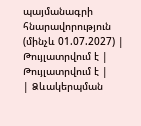պայմանագրի հնարավորություն (մինչև 01.07.2027) | Թույլատրվում է | Թույլատրվում է |
| Ձևակերպման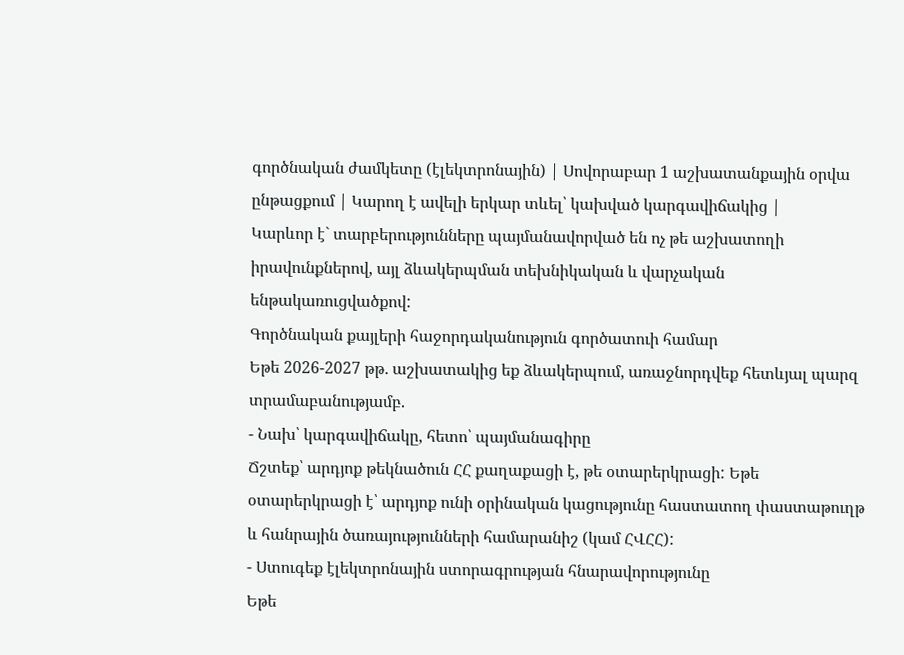գործնական ժամկետը (էլեկտրոնային) | Սովորաբար 1 աշխատանքային օրվա ընթացքում | Կարող է ավելի երկար տևել՝ կախված կարգավիճակից |
Կարևոր է` տարբերությունները պայմանավորված են ոչ թե աշխատողի իրավունքներով, այլ ձևակերպման տեխնիկական և վարչական ենթակառուցվածքով:
Գործնական քայլերի հաջորդականություն գործատուի համար
Եթե 2026-2027 թթ․ աշխատակից եք ձևակերպում, առաջնորդվեք հետևյալ պարզ տրամաբանությամբ.
- Նախ՝ կարգավիճակը, հետո՝ պայմանագիրը
Ճշտեք՝ արդյոք թեկնածուն ՀՀ քաղաքացի է, թե օտարերկրացի: Եթե օտարերկրացի է՝ արդյոք ունի օրինական կացությունը հաստատող փաստաթուղթ և հանրային ծառայությունների համարանիշ (կամ ՀՎՀՀ):
- Ստուգեք էլեկտրոնային ստորագրության հնարավորությունը
Եթե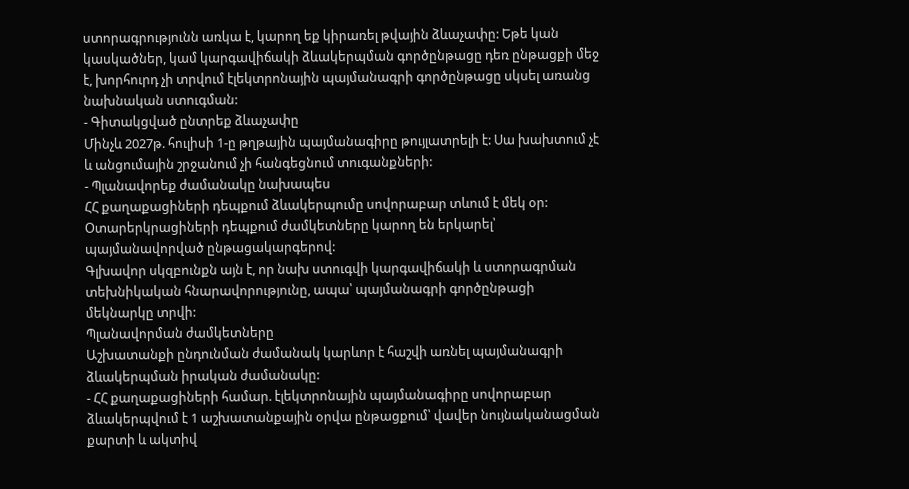ստորագրությունն առկա է, կարող եք կիրառել թվային ձևաչափը: Եթե կան կասկածներ, կամ կարգավիճակի ձևակերպման գործընթացը դեռ ընթացքի մեջ է, խորհուրդ չի տրվում էլեկտրոնային պայմանագրի գործընթացը սկսել առանց նախնական ստուգման:
- Գիտակցված ընտրեք ձևաչափը
Մինչև 2027թ. հուլիսի 1-ը թղթային պայմանագիրը թույլատրելի է: Սա խախտում չէ և անցումային շրջանում չի հանգեցնում տուգանքների:
- Պլանավորեք ժամանակը նախապես
ՀՀ քաղաքացիների դեպքում ձևակերպումը սովորաբար տևում է մեկ օր: Օտարերկրացիների դեպքում ժամկետները կարող են երկարել՝ պայմանավորված ընթացակարգերով:
Գլխավոր սկզբունքն այն է, որ նախ ստուգվի կարգավիճակի և ստորագրման տեխնիկական հնարավորությունը, ապա՝ պայմանագրի գործընթացի մեկնարկը տրվի:
Պլանավորման ժամկետները
Աշխատանքի ընդունման ժամանակ կարևոր է հաշվի առնել պայմանագրի ձևակերպման իրական ժամանակը:
- ՀՀ քաղաքացիների համար. էլեկտրոնային պայմանագիրը սովորաբար ձևակերպվում է 1 աշխատանքային օրվա ընթացքում՝ վավեր նույնականացման քարտի և ակտիվ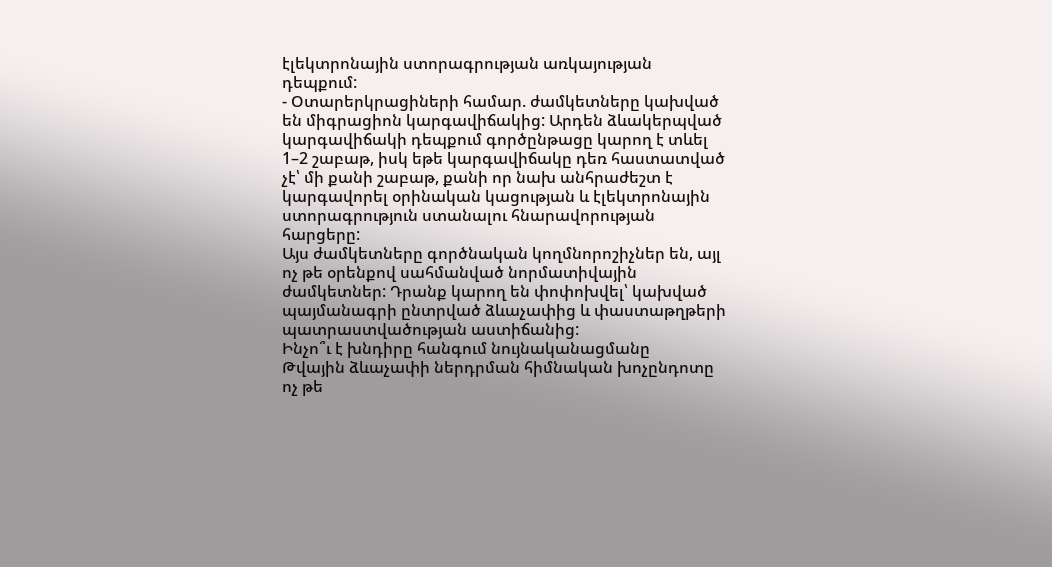էլեկտրոնային ստորագրության առկայության դեպքում:
- Օտարերկրացիների համար. ժամկետները կախված են միգրացիոն կարգավիճակից: Արդեն ձևակերպված կարգավիճակի դեպքում գործընթացը կարող է տևել 1–2 շաբաթ, իսկ եթե կարգավիճակը դեռ հաստատված չէ՝ մի քանի շաբաթ, քանի որ նախ անհրաժեշտ է կարգավորել օրինական կացության և էլեկտրոնային ստորագրություն ստանալու հնարավորության հարցերը:
Այս ժամկետները գործնական կողմնորոշիչներ են, այլ ոչ թե օրենքով սահմանված նորմատիվային ժամկետներ: Դրանք կարող են փոփոխվել՝ կախված պայմանագրի ընտրված ձևաչափից և փաստաթղթերի պատրաստվածության աստիճանից:
Ինչո՞ւ է խնդիրը հանգում նույնականացմանը
Թվային ձևաչափի ներդրման հիմնական խոչընդոտը ոչ թե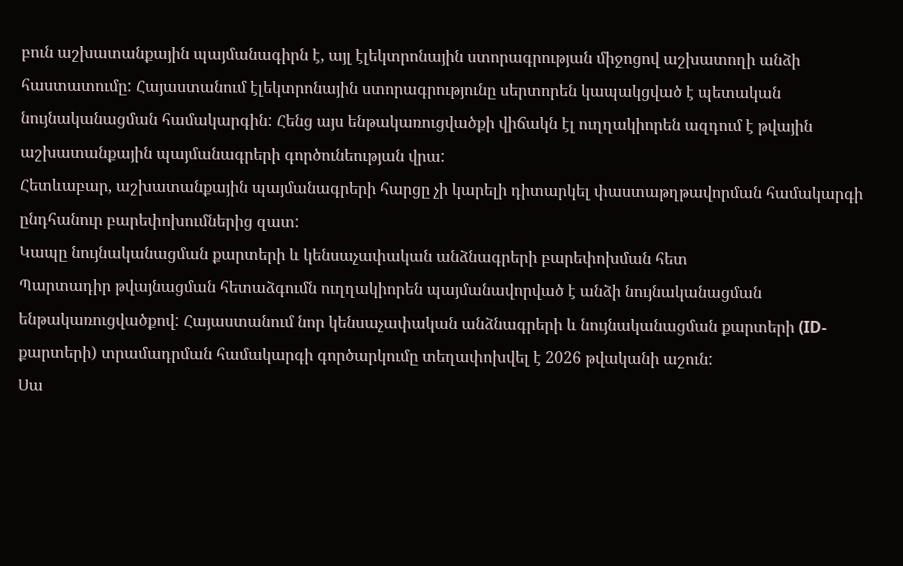բուն աշխատանքային պայմանագիրն է, այլ էլեկտրոնային ստորագրության միջոցով աշխատողի անձի հաստատումը: Հայաստանում էլեկտրոնային ստորագրությունը սերտորեն կապակցված է պետական նույնականացման համակարգին: Հենց այս ենթակառուցվածքի վիճակն էլ ուղղակիորեն ազդում է թվային աշխատանքային պայմանագրերի գործունեության վրա:
Հետևաբար, աշխատանքային պայմանագրերի հարցը չի կարելի դիտարկել փաստաթղթավորման համակարգի ընդհանուր բարեփոխումներից զատ:
Կապը նույնականացման քարտերի և կենսաչափական անձնագրերի բարեփոխման հետ
Պարտադիր թվայնացման հետաձգումն ուղղակիորեն պայմանավորված է անձի նույնականացման ենթակառուցվածքով: Հայաստանում նոր կենսաչափական անձնագրերի և նույնականացման քարտերի (ID-քարտերի) տրամադրման համակարգի գործարկումը տեղափոխվել է 2026 թվականի աշուն:
Սա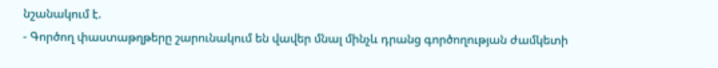նշանակում է.
- Գործող փաստաթղթերը շարունակում են վավեր մնալ մինչև դրանց գործողության ժամկետի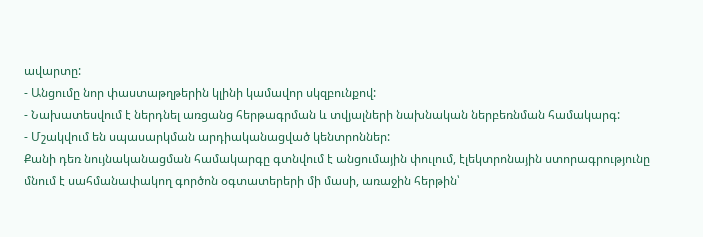ավարտը:
- Անցումը նոր փաստաթղթերին կլինի կամավոր սկզբունքով:
- Նախատեսվում է ներդնել առցանց հերթագրման և տվյալների նախնական ներբեռնման համակարգ:
- Մշակվում են սպասարկման արդիականացված կենտրոններ:
Քանի դեռ նույնականացման համակարգը գտնվում է անցումային փուլում, էլեկտրոնային ստորագրությունը մնում է սահմանափակող գործոն օգտատերերի մի մասի, առաջին հերթին՝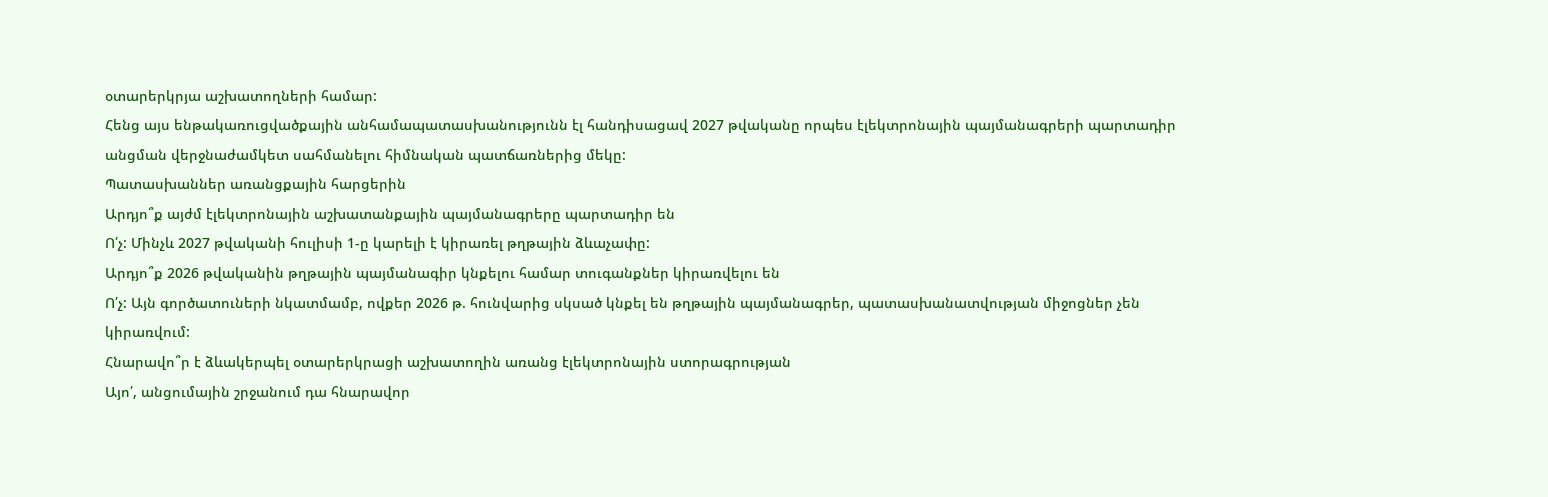օտարերկրյա աշխատողների համար:
Հենց այս ենթակառուցվածքային անհամապատասխանությունն էլ հանդիսացավ 2027 թվականը որպես էլեկտրոնային պայմանագրերի պարտադիր անցման վերջնաժամկետ սահմանելու հիմնական պատճառներից մեկը:
Պատասխաններ առանցքային հարցերին
Արդյո՞ք այժմ էլեկտրոնային աշխատանքային պայմանագրերը պարտադիր են
Ո՛չ: Մինչև 2027 թվականի հուլիսի 1-ը կարելի է կիրառել թղթային ձևաչափը:
Արդյո՞ք 2026 թվականին թղթային պայմանագիր կնքելու համար տուգանքներ կիրառվելու են
Ո՛չ: Այն գործատուների նկատմամբ, ովքեր 2026 թ. հունվարից սկսած կնքել են թղթային պայմանագրեր, պատասխանատվության միջոցներ չեն կիրառվում:
Հնարավո՞ր է ձևակերպել օտարերկրացի աշխատողին առանց էլեկտրոնային ստորագրության
Այո՛, անցումային շրջանում դա հնարավոր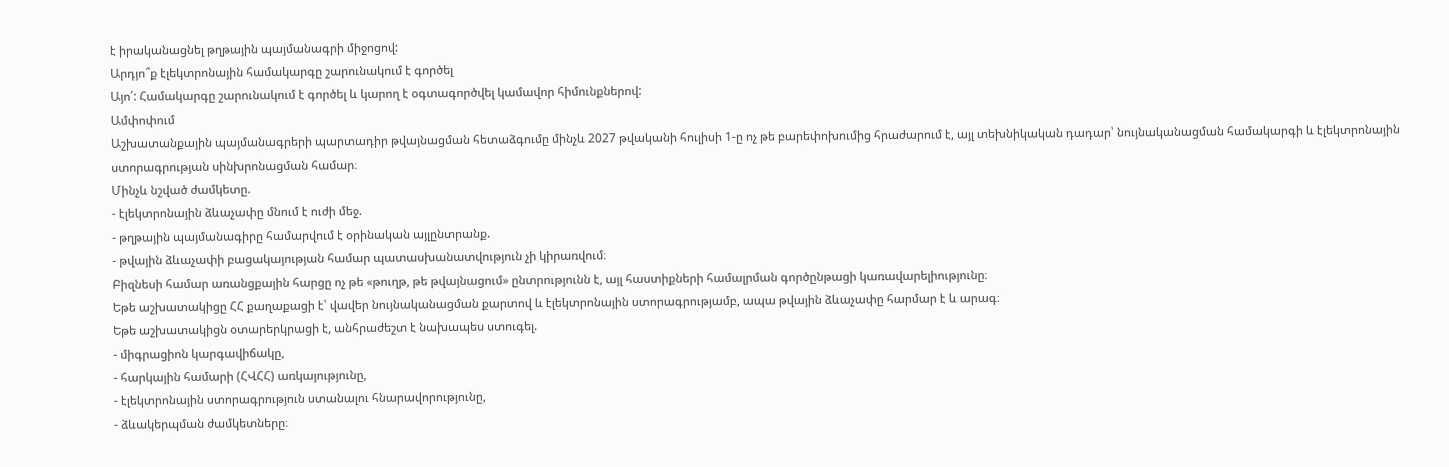է իրականացնել թղթային պայմանագրի միջոցով:
Արդյո՞ք էլեկտրոնային համակարգը շարունակում է գործել
Այո՛: Համակարգը շարունակում է գործել և կարող է օգտագործվել կամավոր հիմունքներով:
Ամփոփում
Աշխատանքային պայմանագրերի պարտադիր թվայնացման հետաձգումը մինչև 2027 թվականի հուլիսի 1-ը ոչ թե բարեփոխումից հրաժարում է, այլ տեխնիկական դադար՝ նույնականացման համակարգի և էլեկտրոնային ստորագրության սինխրոնացման համար։
Մինչև նշված ժամկետը.
- էլեկտրոնային ձևաչափը մնում է ուժի մեջ.
- թղթային պայմանագիրը համարվում է օրինական այլընտրանք.
- թվային ձևաչափի բացակայության համար պատասխանատվություն չի կիրառվում։
Բիզնեսի համար առանցքային հարցը ոչ թե «թուղթ, թե թվայնացում» ընտրությունն է, այլ հաստիքների համալրման գործընթացի կառավարելիությունը։
Եթե աշխատակիցը ՀՀ քաղաքացի է՝ վավեր նույնականացման քարտով և էլեկտրոնային ստորագրությամբ, ապա թվային ձևաչափը հարմար է և արագ։
Եթե աշխատակիցն օտարերկրացի է, անհրաժեշտ է նախապես ստուգել.
- միգրացիոն կարգավիճակը,
- հարկային համարի (ՀՎՀՀ) առկայությունը,
- էլեկտրոնային ստորագրություն ստանալու հնարավորությունը,
- ձևակերպման ժամկետները։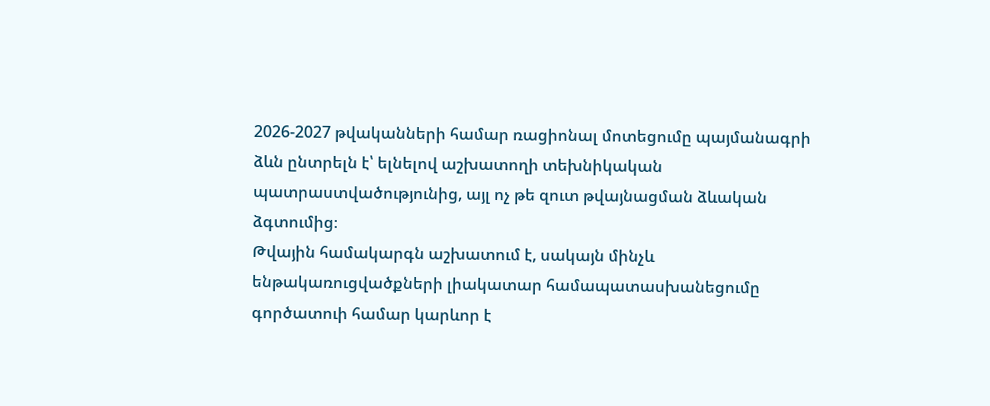2026-2027 թվականների համար ռացիոնալ մոտեցումը պայմանագրի ձևն ընտրելն է՝ ելնելով աշխատողի տեխնիկական պատրաստվածությունից, այլ ոչ թե զուտ թվայնացման ձևական ձգտումից։
Թվային համակարգն աշխատում է, սակայն մինչև ենթակառուցվածքների լիակատար համապատասխանեցումը գործատուի համար կարևոր է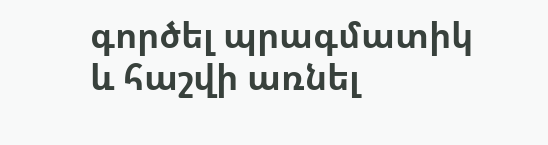գործել պրագմատիկ և հաշվի առնել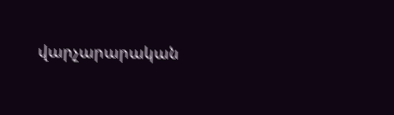վարչարարական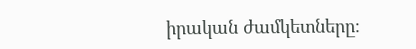իրական ժամկետները։